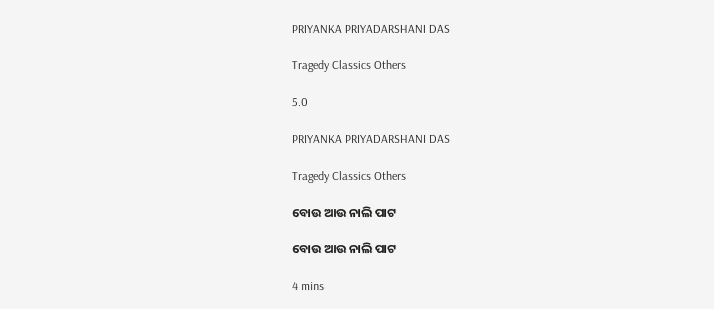PRIYANKA PRIYADARSHANI DAS

Tragedy Classics Others

5.0

PRIYANKA PRIYADARSHANI DAS

Tragedy Classics Others

ବୋଉ ଆଉ ନାଲି ପାଟ

ବୋଉ ଆଉ ନାଲି ପାଟ

4 mins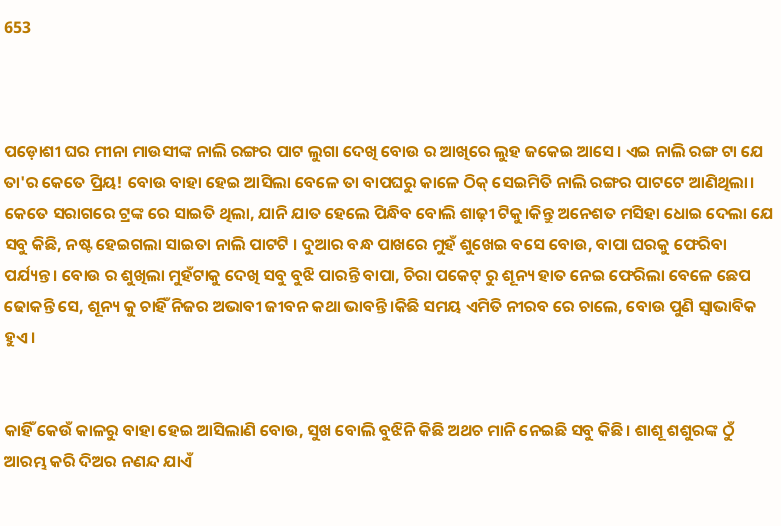653



ପଡ଼ୋଶୀ ଘର ମୀନା ମାଉସୀଙ୍କ ନାଲି ରଙ୍ଗର ପାଟ ଲୁଗା ଦେଖି ବୋଉ ର ଆଖିରେ ଲୁହ ଜକେଇ ଆସେ। ଏଇ ନାଲି ରଙ୍ଗ ଟା ଯେ ତା'ର କେତେ ପ୍ରିୟ! ବୋଉ ବାହା ହେଇ ଆସିଲା ବେଳେ ତା ବାପଘରୁ କାଳେ ଠିକ୍ ସେଇମିତି ନାଲି ରଙ୍ଗର ପାଟଟେ ଆଣିଥିଲା। କେତେ ସରାଗରେ ଟ୍ରଙ୍କ ରେ ସାଇତି ଥିଲା, ଯାନି ଯାତ ହେଲେ ପିନ୍ଧିବ ବୋଲି ଶାଢ଼ୀ ଟିକୁ।କିନ୍ତୁ ଅନେଶତ ମସିହା ଧୋଇ ଦେଲା ଯେ ସବୁ କିଛି, ନଷ୍ଟ ହେଇଗଲା ସାଇତା ନାଲି ପାଟଟି । ଦୁଆର ବନ୍ଧ ପାଖରେ ମୁହଁ ଶୁଖେଇ ବସେ ବୋଉ, ବାପା ଘରକୁ ଫେରିବା ପର୍ଯ୍ୟନ୍ତ। ବୋଉ ର ଶୁଖିଲା ମୁହଁଟାକୁ ଦେଖି ସବୁ ବୁଝି ପାରନ୍ତି ବାପା, ଚିରା ପକେଟ୍ ରୁ ଶୂନ୍ୟ ହାତ ନେଇ ଫେରିଲା ବେଳେ ଛେପ ଢୋକନ୍ତି ସେ, ଶୂନ୍ୟ କୁ ଚାହିଁ ନିଜର ଅଭାବୀ ଜୀବନ କଥା ଭାବନ୍ତି।କିଛି ସମୟ ଏମିତି ନୀରବ ରେ ଚାଲେ, ବୋଉ ପୁଣି ସ୍ବାଭାବିକ ହୁଏ।


କାହିଁ କେଉଁ କାଳରୁ ବାହା ହେଇ ଆସିଲାଣି ବୋଉ, ସୁଖ ବୋଲି ବୁଝିନି କିଛି ଅଥଚ ମାନି ନେଇଛି ସବୁ କିଛି। ଶାଶୂ ଶଶୁରଙ୍କ ଠୁଁ ଆରମ୍ଭ କରି ଦିଅର ନଣନ୍ଦ ଯାଏଁ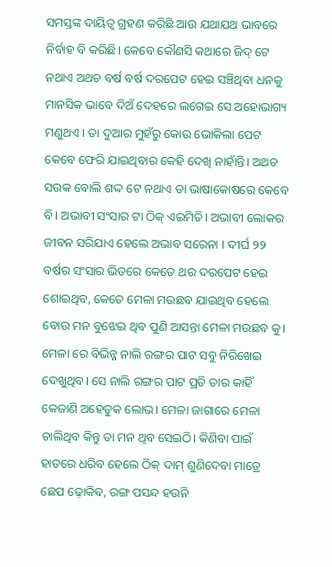ସମସ୍ତଙ୍କ ଦାୟିତ୍ଵ ଗ୍ରହଣ କରିଛି ଆଉ ଯଥାଯଥ ଭାବରେ ନିର୍ବାହ ବି କରିଛି। କେବେ କୌଣସି କଥାରେ ଜିଦ୍ ଟେ ନଥାଏ ଅଥଚ ବର୍ଷ ବର୍ଷ ଦରପେଟ ହେଇ ସଞ୍ଚିଥିବା ଧନକୁ ମାନସିକ ଭାବେ ଦିଅଁ ଦେହରେ ଲଗେଇ ସେ ଅହୋଭାଗ୍ୟ ମଣୁଥଏ । ତା ଦୁଆର ମୁହଁରୁ କୋଉ ଭୋକିଲା ପେଟ କେବେ ଫେରି ଯାଇଥିବାର କେହି ଦେଖି ନାହାଁନ୍ତି। ଅଥଚ ସଉକ ବୋଲି ଶଦ୍ଦ ଟେ ନଥାଏ ତା ଭାଷାକୋଷରେ କେବେ ବି। ଅଭାବୀ ସଂସାର ଟା ଠିକ୍ ଏଇମିତି। ଅଭାବୀ ଲୋକର ଜୀବନ ସରିଯାଏ ହେଲେ ଅଭାବ ସରେନା । ଦୀର୍ଘ ୨୨ ବର୍ଷର ସଂସାର ଭିତରେ କେତେ ଥର ଦରପେଟ ହେଇ ଶୋଇଥିବ, କେତେ ମେଳା ମଉଛବ ଯାଇଥିବ ହେଲେ ବୋଉ ମନ ବୁଝେଇ ଥିବ ପୁଣି ଆସନ୍ତା ମେଳା ମଉଛବ କୁ। ମେଳା ରେ ବିଭିନ୍ନ ନାଲି ରଙ୍ଗର ପାଟ ସବୁ ନିରିଖେଇ ଦେଖୁଥିବ। ସେ ନାଲି ରଙ୍ଗର ପାଟ ପ୍ରତି ତାର କାହିଁ କେଜାଣି ଅହେତୁକ ଲୋଭ। ମେଳା ଜାଗାରେ ମେଳା ଚାଲିଥିବ କିନ୍ତୁ ତା ମନ ଥିବ ସେଇଠି। କିଣିବା ପାଇଁ ହାତରେ ଧରିବ ହେଲେ ଠିକ୍ ଦାମ୍ ଶୁଣିଦେବା ମାତ୍ରେ ଛେପ ଢ଼ୋକିବ, ରଙ୍ଗ ପସନ୍ଦ ହଉନି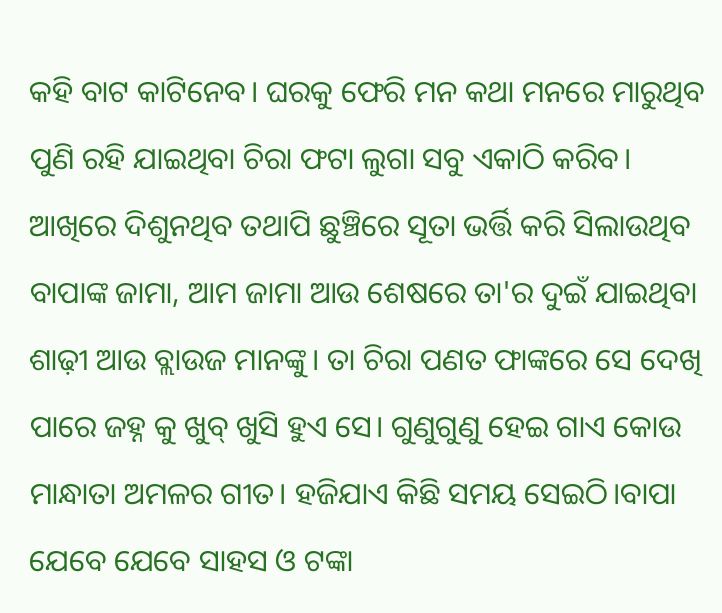କହି ବାଟ କାଟିନେବ। ଘରକୁ ଫେରି ମନ କଥା ମନରେ ମାରୁଥିବ ପୁଣି ରହି ଯାଇଥିବା ଚିରା ଫଟା ଲୁଗା ସବୁ ଏକାଠି କରିବ। ଆଖିରେ ଦିଶୁନଥିବ ତଥାପି ଛୁଞ୍ଚିରେ ସୂତା ଭର୍ତ୍ତି କରି ସିଲାଉଥିବ ବାପାଙ୍କ ଜାମା, ଆମ ଜାମା ଆଉ ଶେଷରେ ତା'ର ଦୁଇଁ ଯାଇଥିବା ଶାଢ଼ୀ ଆଉ ବ୍ଲାଉଜ ମାନଙ୍କୁ। ତା ଚିରା ପଣତ ଫାଙ୍କରେ ସେ ଦେଖି ପାରେ ଜହ୍ନ କୁ ଖୁବ୍ ଖୁସି ହୁଏ ସେ। ଗୁଣୁଗୁଣୁ ହେଇ ଗାଏ କୋଉ ମାନ୍ଧାତା ଅମଳର ଗୀତ। ହଜିଯାଏ କିଛି ସମୟ ସେଇଠି।ବାପା ଯେବେ ଯେବେ ସାହସ ଓ ଟଙ୍କା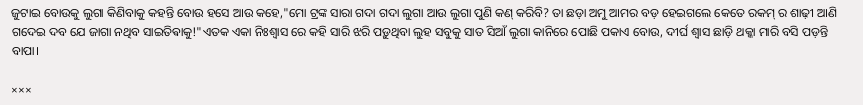ଜୁଟାଇ ବୋଉକୁ ଲୁଗା କିଣିବାକୁ କହନ୍ତି ବୋଉ ହସେ ଆଉ କହେ,"ମୋ ଟ୍ରଙ୍କ ସାରା ଗଦା ଗଦା ଲୁଗା ଆଉ ଲୁଗା ପୁଣି କଣ୍ କରିବି? ତା ଛଡ଼ା ଅମୁ ଆମର ବଡ଼ ହେଇଗଲେ କେତେ ରକମ୍ ର ଶାଢ଼ୀ ଆଣି ଗଦେଇ ଦବ ଯେ ଜାଗା ନଥିବ ସାଇତିଵାକୁ!"ଏତକ ଏକା ନିଃଶ୍ୱାସ ରେ କହି ସାରି ଝରି ପଡ଼ୁଥିବା ଲୁହ ସବୁକୁ ସାତ ସିଆଁ ଲୁଗା କାନିରେ ପୋଛି ପକାଏ ବୋଉ, ଦୀର୍ଘ ଶ୍ଵାସ ଛାଡ଼ି ଥକ୍କା ମାରି ବସି ପଡ଼ନ୍ତି ବାପା।

×××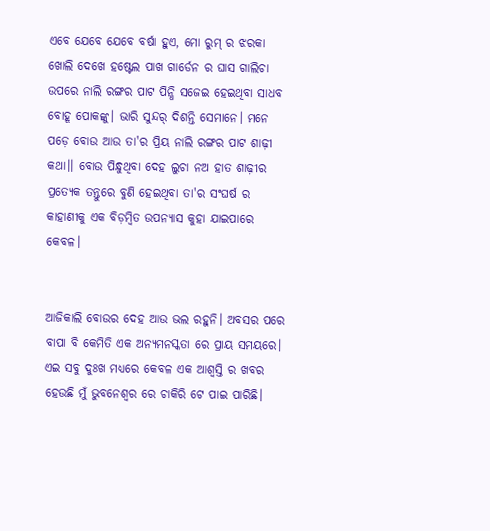ଏବେ ଯେବେ ଯେବେ ବର୍ଷା ହୁଏ, ମୋ ରୁମ୍ ର ଝରକା ଖୋଲି ଦେଖେ ହଷ୍ଟେଲ ପାଖ ଗାର୍ଡେନ ର ଘାସ ଗାଲିଚା ଉପରେ ନାଲି ରଙ୍ଗର ପାଟ ପିନ୍ଧି ସଜେଇ ହେଇଥିବା ସାଧବ ବୋହୂ ପୋକଙ୍କୁ। ଭାରି ସୁନ୍ଦର୍ ଦିଶନ୍ତି ସେମାନେ। ମନେ ପଡ଼େ ବୋଉ ଆଉ ତା'ର ପ୍ରିୟ ନାଲି ରଙ୍ଗର ପାଟ ଶାଢ଼ୀ କଥା।। ବୋଉ ପିନ୍ଧୁଥିବା ଦେହ ଲୁଚା ନଅ ହାତ ଶାଢ଼ୀର ପ୍ରତ୍ୟେକ ତନ୍ତୁରେ ବୁଣି ହେଇଥିବା ତା'ର ସଂଘର୍ଷ ର କାହାଣୀକୁ ଏକ ବିଡ଼ମ୍ବିତ ଉପନ୍ୟାସ କୁହା ଯାଇପାରେ କେବଳ।


ଆଜିକାଲି ବୋଉର ଦେହ ଆଉ ଭଲ ରହୁନି। ଅବସର ପରେ ବାପା ବି କେମିତି ଏକ ଅନ୍ୟମନସ୍କତା ରେ ପ୍ରାୟ ସମୟରେ। ଏଇ ସବୁ ଦୁଃଖ ମଧ୍ୟରେ କେବଳ ଏକ ଆଶ୍ୱସ୍ତି ର ଖବର ହେଉଛି ମୁଁ ଭୁବନେଶ୍ୱର ରେ ଚାକିରି ଟେ ପାଇ ପାରିଛି।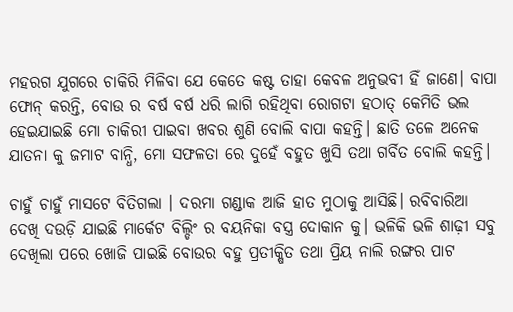ମହରଗ ଯୁଗରେ ଚାକିରି ମିଳିବା ଯେ କେତେ କଷ୍ଟ ତାହା କେବଳ ଅନୁଭବୀ ହିଁ ଜାଣେ। ବାପା ଫୋନ୍ କରନ୍ତି, ବୋଉ ର ବର୍ଷ ବର୍ଷ ଧରି ଲାଗି ରହିଥିବା ରୋଗଟା ହଠାତ୍ କେମିତି ଭଲ ହେଇଯାଇଛି ମୋ ଚାକିରୀ ପାଇବା ଖବର ଶୁଣି ବୋଲି ବାପା କହନ୍ତି। ଛାତି ତଳେ ଅନେକ ଯାତନା କୁ ଜମାଟ ବାନ୍ଧି, ମୋ ସଫଳତା ରେ ଦୁହେଁ ବହୁତ ଖୁସି ତଥା ଗର୍ବିତ ବୋଲି କହନ୍ତି।

ଚାହୁଁ ଚାହୁଁ ମାସଟେ ବିତିଗଲା । ଦରମା ଗଣ୍ଡାକ ଆଜି ହାତ ମୁଠାକୁ ଆସିଛି। ରବିବାରିଆ ଦେଖି ଦଉଡ଼ି ଯାଇଛି ମାର୍କେଟ ବିଲ୍ଡିଂ ର ବୟନିକା ବସ୍ତ୍ର ଦୋକାନ କୁ। ଭଳିକି ଭଳି ଶାଢ଼ୀ ସବୁ ଦେଖିଲା ପରେ ଖୋଜି ପାଇଛି ବୋଉର ବହୁ ପ୍ରତୀକ୍ଷିତ ତଥା ପ୍ରିୟ ନାଲି ରଙ୍ଗର ପାଟ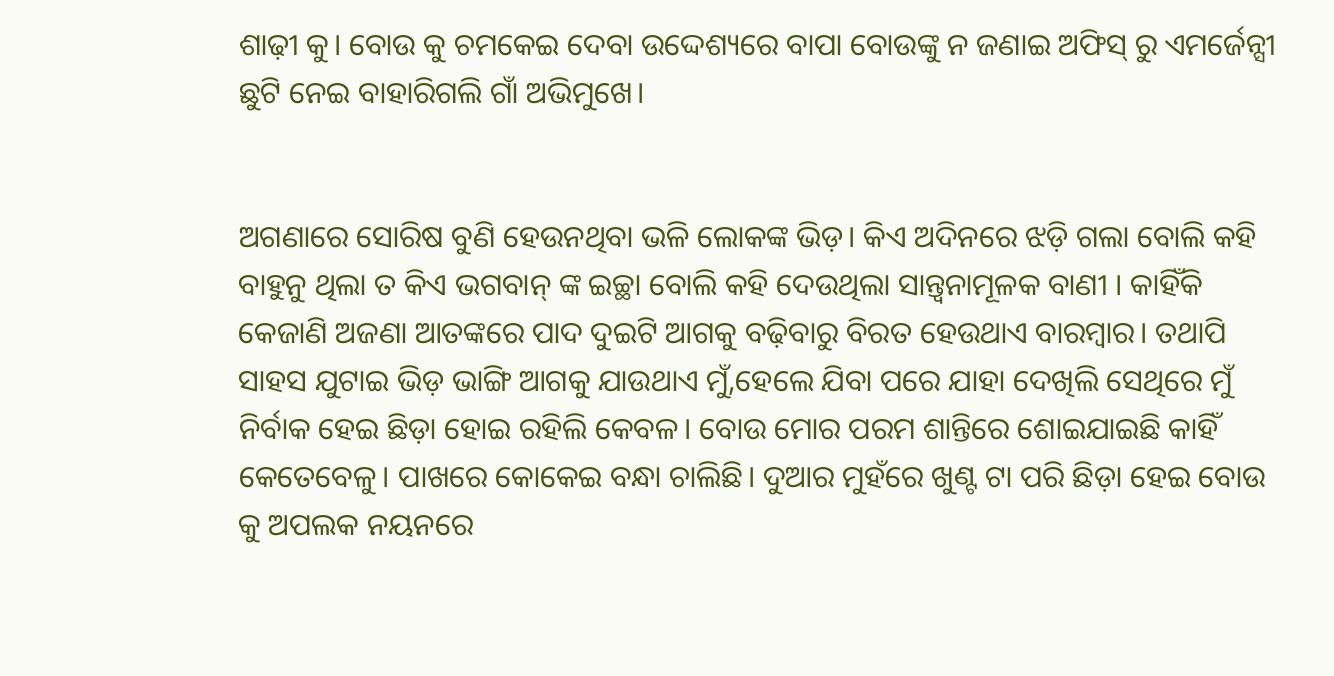ଶାଢ଼ୀ କୁ। ବୋଉ କୁ ଚମକେଇ ଦେବା ଉଦ୍ଦେଶ୍ୟରେ ବାପା ବୋଉଙ୍କୁ ନ ଜଣାଇ ଅଫିସ୍ ରୁ ଏମର୍ଜେନ୍ସୀ ଛୁଟି ନେଇ ବାହାରିଗଲି ଗାଁ ଅଭିମୁଖେ।


ଅଗଣାରେ ସୋରିଷ ବୁଣି ହେଉନଥିବା ଭଳି ଲୋକଙ୍କ ଭିଡ଼। କିଏ ଅଦିନରେ ଝଡ଼ି ଗଲା ବୋଲି କହି ବାହୁନୁ ଥିଲା ତ କିଏ ଭଗବାନ୍ ଙ୍କ ଇଚ୍ଛା ବୋଲି କହି ଦେଉଥିଲା ସାନ୍ତ୍ଵନାମୂଳକ ବାଣୀ । କାହିଁକି କେଜାଣି ଅଜଣା ଆତଙ୍କରେ ପାଦ ଦୁଇଟି ଆଗକୁ ବଢ଼ିବାରୁ ବିରତ ହେଉଥାଏ ବାରମ୍ବାର। ତଥାପି ସାହସ ଯୁଟାଇ ଭିଡ଼ ଭାଙ୍ଗି ଆଗକୁ ଯାଉଥାଏ ମୁଁ,ହେଲେ ଯିବା ପରେ ଯାହା ଦେଖିଲି ସେଥିରେ ମୁଁ ନିର୍ବାକ ହେଇ ଛିଡ଼ା ହୋଇ ରହିଲି କେବଳ। ବୋଉ ମୋର ପରମ ଶାନ୍ତିରେ ଶୋଇଯାଇଛି କାହିଁ କେତେବେଳୁ। ପାଖରେ କୋକେଇ ବନ୍ଧା ଚାଲିଛି। ଦୁଆର ମୁହଁରେ ଖୁଣ୍ଟ ଟା ପରି ଛିଡ଼ା ହେଇ ବୋଉ କୁ ଅପଲକ ନୟନରେ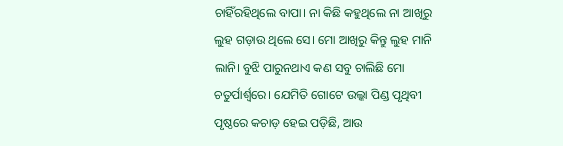ଚାହିଁରହିଥିଲେ ବାପା। ନା କିଛି କହୁଥିଲେ ନା ଆଖିରୁ ଲୁହ ଗଡ଼ାଉ ଥିଲେ ସେ। ମୋ ଆଖିରୁ କିନ୍ତୁ ଲୁହ ମାନି ଲାନି। ବୁଝି ପାରୁନଥାଏ କଣ ସବୁ ଚାଲିଛି ମୋ ଚତୁର୍ପାର୍ଶ୍ୱରେ। ଯେମିତି ଗୋଟେ ଉଲ୍କା ପିଣ୍ଡ ପୃଥିବୀ ପୃଷ୍ଠରେ କଚାଡ଼ ହେଇ ପଡ଼ିଛି, ଆଉ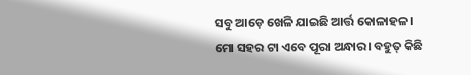ସବୁ ଆଡ଼େ ଖେଳି ଯାଇଛି ଆର୍ତ୍ତ କୋଳାହଳ। ମୋ ସହର ଟା ଏବେ ପୂରା ଅନ୍ଧାର। ବହୁତ୍ କିଛି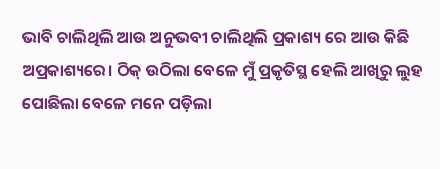ଭାବି ଚାଲିଥିଲି ଆଉ ଅନୁଭବୀ ଚାଲିଥିଲି ପ୍ରକାଶ୍ୟ ରେ ଆଉ କିଛି ଅପ୍ରକାଶ୍ୟରେ। ଠିକ୍ ଉଠିଲା ବେଳେ ମୁଁ ପ୍ରକୃତିସ୍ଥ ହେଲି ଆଖିରୁ ଲୁହ ପୋଛିଲା ବେଳେ ମନେ ପଡ଼ିଲା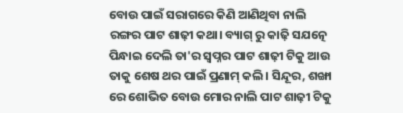ବୋଉ ପାଇଁ ସରାଗରେ କିଣି ଆଣିଥିବା ନାଲି ରଙ୍ଗର ପାଟ ଶାଢ଼ୀ କଥା। ବ୍ୟାଗ୍ ରୁ କାଢ଼ି ସଯତ୍ନେ ପିନ୍ଧାଇ ଦେଲି ତା'ର ସ୍ୱପ୍ନର ପାଟ ଶାଢ଼ୀ ଟିକୁ ଆଉ ତାକୁ ଶେଷ ଥର ପାଇଁ ପ୍ରଣାମ୍ କଲି। ସିନ୍ଦୂର, ଶଙ୍ଖା ରେ ଶୋଭିତ ବୋଉ ମୋର ନାଲି ପାଟ ଶାଢ଼ୀ ଟିକୁ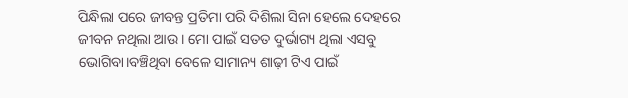ପିନ୍ଧିଲା ପରେ ଜୀବନ୍ତ ପ୍ରତିମା ପରି ଦିଶିଲା ସିନା ହେଲେ ଦେହରେ ଜୀବନ ନଥିଲା ଆଉ। ମୋ ପାଇଁ ସତତ ଦୁର୍ଭାଗ୍ୟ ଥିଲା ଏସବୁ ଭୋଗିବା।ବଞ୍ଚିଥିବା ବେଳେ ସାମାନ୍ୟ ଶାଢ଼ୀ ଟିଏ ପାଇଁ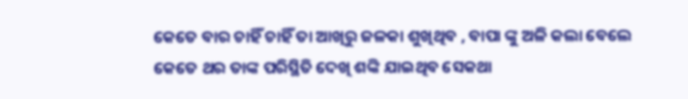କେତେ ବାର ଚାହିଁ ଚାହିଁ ତା ଆଖିରୁ ଜଳକା ଶୁଖିଥିବ , ବାପା ଙ୍କୁ ଅଳି କଲା ବେଲେ କେତେ ଥର ତାଙ୍କ ପରିସ୍ଥିତି ଦେଖି ଶଙ୍କି ଯାଇଥିବ ସେକଥା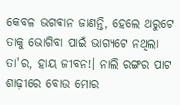କେବଳ ଭଗଵାନ ଜାଣନ୍ତି, ହେଲେ ଥରୁଟେ ତାକୁ ଭୋଗିବା ପାଇଁ ଭାଗ୍ୟଟେ ନଥିଲା ତା'ର, ହାୟ ଜୀବନ!। ନାଲି ରଙ୍ଗର ପାଟ ଶାଢ଼ୀରେ ବୋଉ ମୋର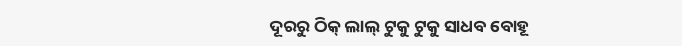ଦୂରରୁ ଠିକ୍ ଲାଲ୍ ଟୁକୁ ଟୁକୁ ସାଧବ ବୋହୂ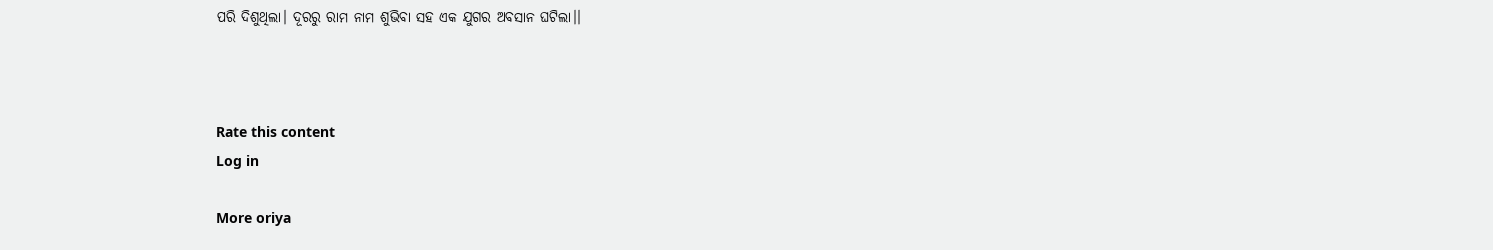ପରି ଦିଶୁଥିଲା। ଦୂରରୁ ରାମ ନାମ ଶୁଭିବା ସହ ଏକ ଯୁଗର ଅବସାନ ଘଟିଲା।।



Rate this content
Log in

More oriya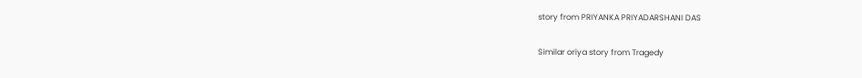story from PRIYANKA PRIYADARSHANI DAS

Similar oriya story from Tragedy